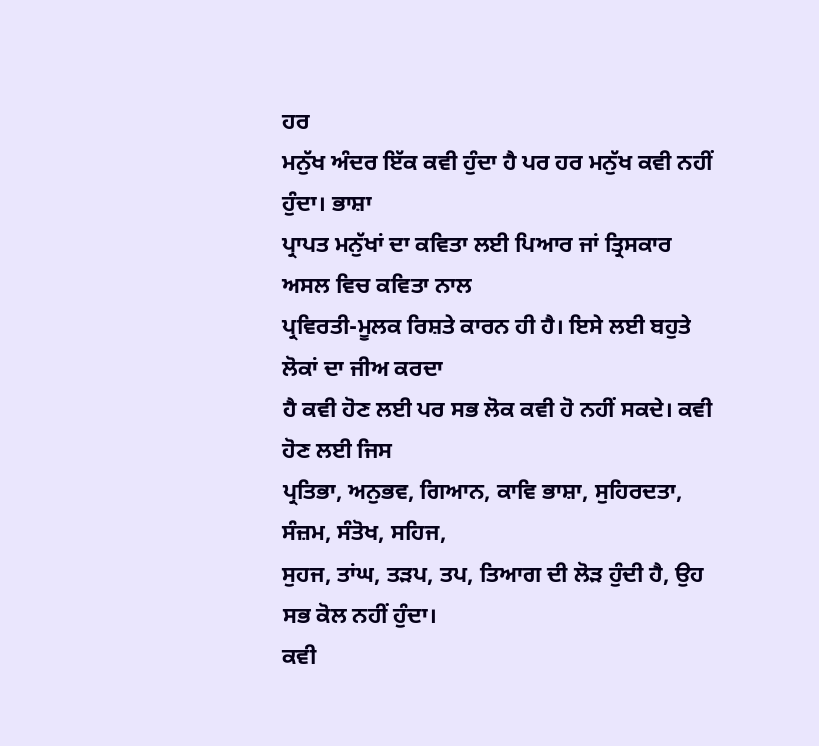ਹਰ
ਮਨੁੱਖ ਅੰਦਰ ਇੱਕ ਕਵੀ ਹੁੰਦਾ ਹੈ ਪਰ ਹਰ ਮਨੁੱਖ ਕਵੀ ਨਹੀਂ ਹੁੰਦਾ। ਭਾਸ਼ਾ
ਪ੍ਰਾਪਤ ਮਨੁੱਖਾਂ ਦਾ ਕਵਿਤਾ ਲਈ ਪਿਆਰ ਜਾਂ ਤ੍ਰਿਸਕਾਰ ਅਸਲ ਵਿਚ ਕਵਿਤਾ ਨਾਲ
ਪ੍ਰਵਿਰਤੀ-ਮੂਲਕ ਰਿਸ਼ਤੇ ਕਾਰਨ ਹੀ ਹੈ। ਇਸੇ ਲਈ ਬਹੁਤੇ ਲੋਕਾਂ ਦਾ ਜੀਅ ਕਰਦਾ
ਹੈ ਕਵੀ ਹੋਣ ਲਈ ਪਰ ਸਭ ਲੋਕ ਕਵੀ ਹੋ ਨਹੀਂ ਸਕਦੇ। ਕਵੀ ਹੋਣ ਲਈ ਜਿਸ
ਪ੍ਰਤਿਭਾ, ਅਨੁਭਵ, ਗਿਆਨ, ਕਾਵਿ ਭਾਸ਼ਾ, ਸੁਹਿਰਦਤਾ, ਸੰਜ਼ਮ, ਸੰਤੋਖ, ਸਹਿਜ,
ਸੁਹਜ, ਤਾਂਘ, ਤੜਪ, ਤਪ, ਤਿਆਗ ਦੀ ਲੋੜ ਹੁੰਦੀ ਹੈ, ਉਹ ਸਭ ਕੋਲ ਨਹੀਂ ਹੁੰਦਾ।
ਕਵੀ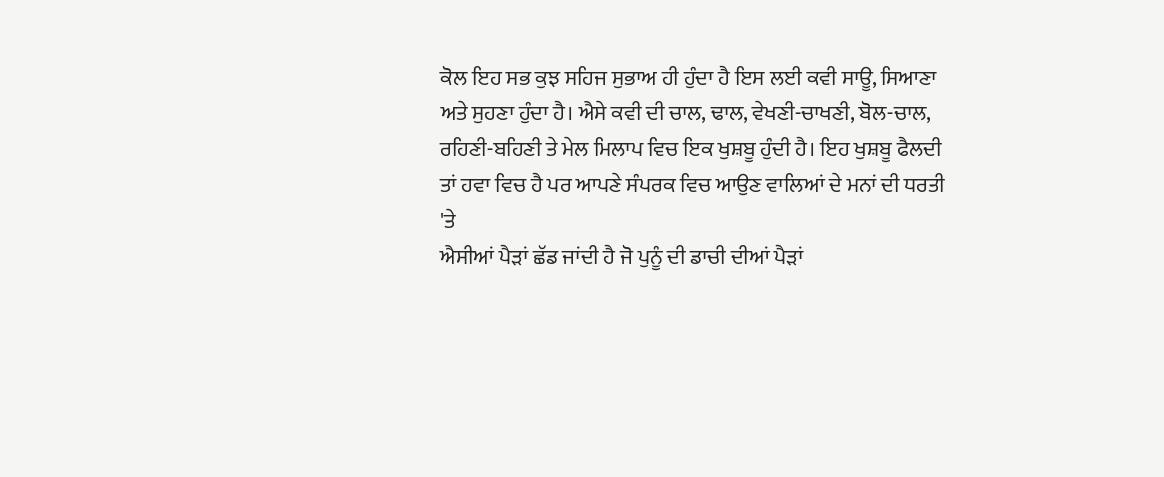ਕੋਲ ਇਹ ਸਭ ਕੁਝ ਸਹਿਜ ਸੁਭਾਅ ਹੀ ਹੁੰਦਾ ਹੈ ਇਸ ਲਈ ਕਵੀ ਸਾਊ, ਸਿਆਣਾ
ਅਤੇ ਸੁਹਣਾ ਹੁੰਦਾ ਹੈ। ਐਸੇ ਕਵੀ ਦੀ ਚਾਲ, ਢਾਲ, ਵੇਖਣੀ-ਚਾਖਣੀ, ਬੋਲ-ਚਾਲ,
ਰਹਿਣੀ-ਬਹਿਣੀ ਤੇ ਮੇਲ ਮਿਲਾਪ ਵਿਚ ਇਕ ਖੁਸ਼ਬੂ ਹੁੰਦੀ ਹੈ। ਇਹ ਖੁਸ਼ਬੂ ਫੈਲਦੀ
ਤਾਂ ਹਵਾ ਵਿਚ ਹੈ ਪਰ ਆਪਣੇ ਸੰਪਰਕ ਵਿਚ ਆਉਣ ਵਾਲਿਆਂ ਦੇ ਮਨਾਂ ਦੀ ਧਰਤੀ 'ਤੇ
ਐਸੀਆਂ ਪੈੜਾਂ ਛੱਡ ਜਾਂਦੀ ਹੈ ਜੋ ਪੁਨੂੰ ਦੀ ਡਾਚੀ ਦੀਆਂ ਪੈੜਾਂ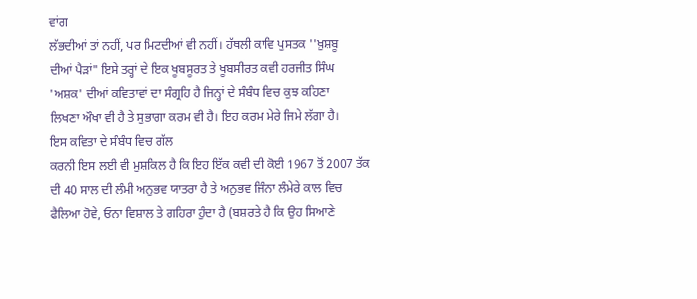ਵਾਂਗ
ਲੱਭਦੀਆਂ ਤਾਂ ਨਹੀਂ, ਪਰ ਮਿਟਦੀਆਂ ਵੀ ਨਹੀਂ। ਹੱਥਲੀ ਕਾਵਿ ਪੁਸਤਕ ''ਖ਼ੁਸ਼ਬੂ
ਦੀਆਂ ਪੈੜਾਂ" ਇਸੇ ਤਰ੍ਹਾਂ ਦੇ ਇਕ ਖੂਬਸੂਰਤ ਤੇ ਖੂਬਸੀਰਤ ਕਵੀ ਹਰਜੀਤ ਸਿੰਘ
'ਅਸ਼ਕ' ਦੀਆਂ ਕਵਿਤਾਵਾਂ ਦਾ ਸੰਗ੍ਰਹਿ ਹੈ ਜਿਨ੍ਹਾਂ ਦੇ ਸੰਬੰਧ ਵਿਚ ਕੁਝ ਕਹਿਣਾ
ਲਿਖਣਾ ਔਖਾ ਵੀ ਹੈ ਤੇ ਸੁਭਾਗਾ ਕਰਮ ਵੀ ਹੈ। ਇਹ ਕਰਮ ਮੇਰੇ ਜਿਮੇ ਲੱਗਾ ਹੈ।
ਇਸ ਕਵਿਤਾ ਦੇ ਸੰਬੰਧ ਵਿਚ ਗੱਲ
ਕਰਨੀ ਇਸ ਲਈ ਵੀ ਮੁਸ਼ਕਿਲ ਹੈ ਕਿ ਇਹ ਇੱਕ ਕਵੀ ਦੀ ਕੋਈ 1967 ਤੋਂ 2007 ਤੱਕ
ਦੀ 40 ਸਾਲ ਦੀ ਲੰਮੀ ਅਨੁਭਵ ਯਾਤਰਾ ਹੈ ਤੇ ਅਨੁਭਵ ਜਿੰਨਾ ਲੰਮੇਰੇ ਕਾਲ ਵਿਚ
ਫੈਲਿਆ ਹੋਵੇ, ਓਨਾ ਵਿਸ਼ਾਲ ਤੇ ਗਹਿਰਾ ਹੁੰਦਾ ਹੈ (ਬਸ਼ਰਤੇ ਹੈ ਕਿ ਉਹ ਸਿਆਣੇ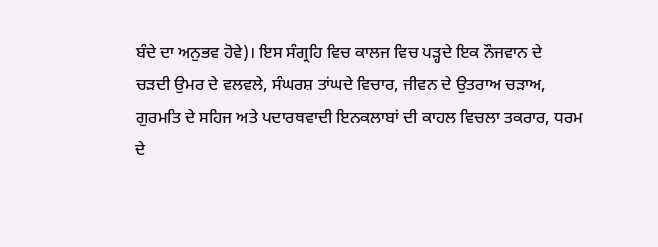ਬੰਦੇ ਦਾ ਅਨੁਭਵ ਹੋਵੇ)। ਇਸ ਸੰਗ੍ਰਹਿ ਵਿਚ ਕਾਲਜ ਵਿਚ ਪੜ੍ਹਦੇ ਇਕ ਨੌਜਵਾਨ ਦੇ
ਚੜਦੀ ਉਮਰ ਦੇ ਵਲਵਲੇ, ਸੰਘਰਸ਼ ਤਾਂਘਦੇ ਵਿਚਾਰ, ਜੀਵਨ ਦੇ ਉਤਰਾਅ ਚੜਾਅ,
ਗੁਰਮਤਿ ਦੇ ਸਹਿਜ ਅਤੇ ਪਦਾਰਥਵਾਦੀ ਇਨਕਲਾਬਾਂ ਦੀ ਕਾਹਲ ਵਿਚਲਾ ਤਕਰਾਰ, ਧਰਮ
ਦੇ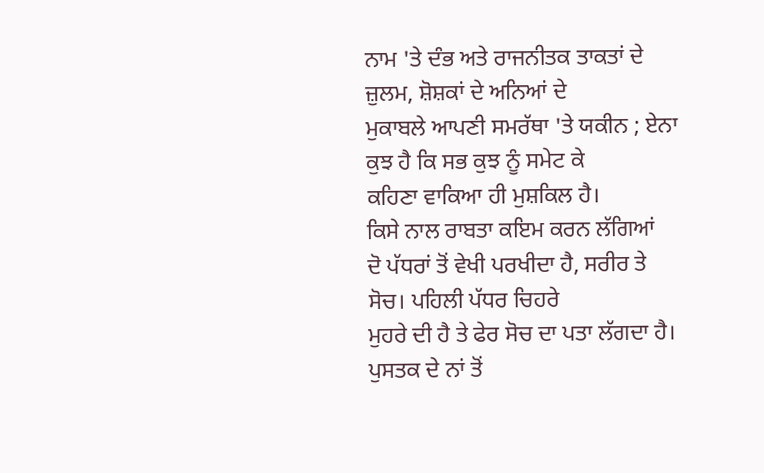ਨਾਮ 'ਤੇ ਦੰਭ ਅਤੇ ਰਾਜਨੀਤਕ ਤਾਕਤਾਂ ਦੇ ਜ਼ੁਲਮ, ਸ਼ੋਸ਼ਕਾਂ ਦੇ ਅਨਿਆਂ ਦੇ
ਮੁਕਾਬਲੇ ਆਪਣੀ ਸਮਰੱਥਾ 'ਤੇ ਯਕੀਨ ; ਏਨਾ ਕੁਝ ਹੈ ਕਿ ਸਭ ਕੁਝ ਨੂੰ ਸਮੇਟ ਕੇ
ਕਹਿਣਾ ਵਾਕਿਆ ਹੀ ਮੁਸ਼ਕਿਲ ਹੈ।
ਕਿਸੇ ਨਾਲ ਰਾਬਤਾ ਕਇਮ ਕਰਨ ਲੱਗਿਆਂ
ਦੋ ਪੱਧਰਾਂ ਤੋਂ ਵੇਖੀ ਪਰਖੀਦਾ ਹੈ, ਸਰੀਰ ਤੇ ਸੋਚ। ਪਹਿਲੀ ਪੱਧਰ ਚਿਹਰੇ
ਮੁਹਰੇ ਦੀ ਹੈ ਤੇ ਫੇਰ ਸੋਚ ਦਾ ਪਤਾ ਲੱਗਦਾ ਹੈ। ਪੁਸਤਕ ਦੇ ਨਾਂ ਤੋਂ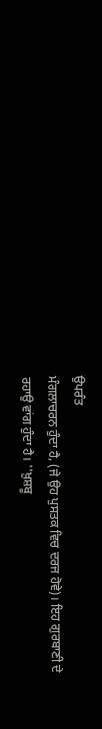ਉਪਰੰਤ
ਮੰਗਲਾਚਰਨ ਹੁੰਦਾ ਹੈ, (ਜੇ ਉਹ ਪੁਸਤਕ ਵਿਚ ਦਰਜ ਹੋਵੇ)। ਇਹ ਗੁਰਬਾਣੀ ਦੇ
ਰਹਾਉ ਵਾਂਗ ਹੁੰਦਾ ਹੈ। ''ਖ਼ੁਸ਼ਬੂ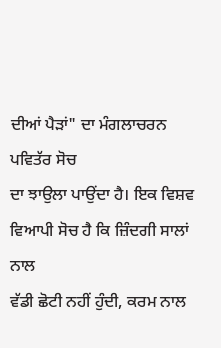ਦੀਆਂ ਪੈੜਾਂ" ਦਾ ਮੰਗਲਾਚਰਨ ਪਵਿਤੱਰ ਸੋਚ
ਦਾ ਝਾਉਲਾ ਪਾਉਂਦਾ ਹੈ। ਇਕ ਵਿਸ਼ਵ ਵਿਆਪੀ ਸੋਚ ਹੈ ਕਿ ਜ਼ਿੰਦਗੀ ਸਾਲਾਂ ਨਾਲ
ਵੱਡੀ ਛੋਟੀ ਨਹੀਂ ਹੁੰਦੀ, ਕਰਮ ਨਾਲ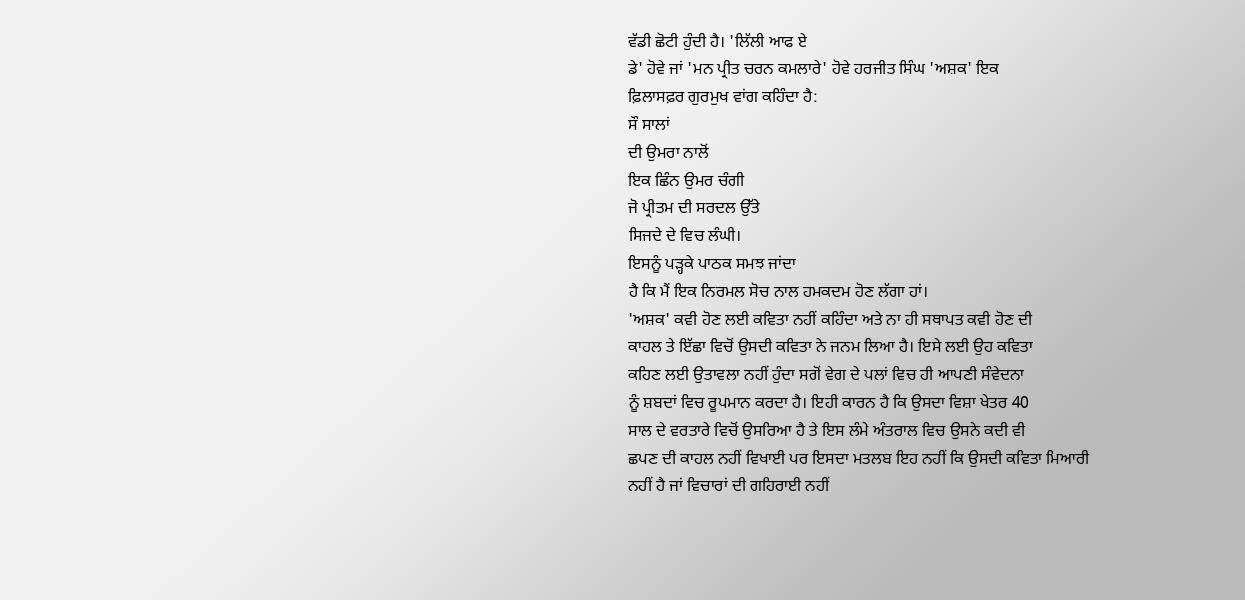ਵੱਡੀ ਛੋਟੀ ਹੁੰਦੀ ਹੈ। 'ਲਿੱਲੀ ਆਫ ਏ
ਡੇ' ਹੋਵੇ ਜਾਂ 'ਮਨ ਪ੍ਰੀਤ ਚਰਨ ਕਮਲਾਰੇ' ਹੋਵੇ ਹਰਜੀਤ ਸਿੰਘ 'ਅਸ਼ਕ' ਇਕ
ਫ਼ਿਲਾਸਫ਼ਰ ਗੁਰਮੁਖ ਵਾਂਗ ਕਹਿੰਦਾ ਹੈ:
ਸੌ ਸਾਲਾਂ
ਦੀ ਉਮਰਾ ਨਾਲੋਂ
ਇਕ ਛਿੰਨ ਉਮਰ ਚੰਗੀ
ਜੋ ਪ੍ਰੀਤਮ ਦੀ ਸਰਦਲ ਉੱਤੇ
ਸਿਜਦੇ ਦੇ ਵਿਚ ਲੰਘੀ।
ਇਸਨੂੰ ਪੜ੍ਹਕੇ ਪਾਠਕ ਸਮਝ ਜਾਂਦਾ
ਹੈ ਕਿ ਮੈਂ ਇਕ ਨਿਰਮਲ ਸੋਚ ਨਾਲ ਹਮਕਦਮ ਹੋਣ ਲੱਗਾ ਹਾਂ।
'ਅਸ਼ਕ' ਕਵੀ ਹੋਣ ਲਈ ਕਵਿਤਾ ਨਹੀਂ ਕਹਿੰਦਾ ਅਤੇ ਨਾ ਹੀ ਸਥਾਪਤ ਕਵੀ ਹੋਣ ਦੀ
ਕਾਹਲ ਤੇ ਇੱਛਾ ਵਿਚੋਂ ਉਸਦੀ ਕਵਿਤਾ ਨੇ ਜਨਮ ਲਿਆ ਹੈ। ਇਸੇ ਲਈ ਉਹ ਕਵਿਤਾ
ਕਹਿਣ ਲਈ ਉਤਾਵਲਾ ਨਹੀਂ ਹੁੰਦਾ ਸਗੋਂ ਵੇਗ ਦੇ ਪਲਾਂ ਵਿਚ ਹੀ ਆਪਣੀ ਸੰਵੇਦਨਾ
ਨੂੰ ਸ਼ਬਦਾਂ ਵਿਚ ਰੂਪਮਾਨ ਕਰਦਾ ਹੈ। ਇਹੀ ਕਾਰਨ ਹੈ ਕਿ ਉਸਦਾ ਵਿਸ਼ਾ ਖੇਤਰ 40
ਸਾਲ ਦੇ ਵਰਤਾਰੇ ਵਿਚੋਂ ਉਸਰਿਆ ਹੈ ਤੇ ਇਸ ਲੰਮੇ ਅੰਤਰਾਲ ਵਿਚ ਉਸਨੇ ਕਦੀ ਵੀ
ਛਪਣ ਦੀ ਕਾਹਲ ਨਹੀਂ ਵਿਖਾਈ ਪਰ ਇਸਦਾ ਮਤਲਬ ਇਹ ਨਹੀਂ ਕਿ ਉਸਦੀ ਕਵਿਤਾ ਮਿਆਰੀ
ਨਹੀਂ ਹੈ ਜਾਂ ਵਿਚਾਰਾਂ ਦੀ ਗਹਿਰਾਈ ਨਹੀਂ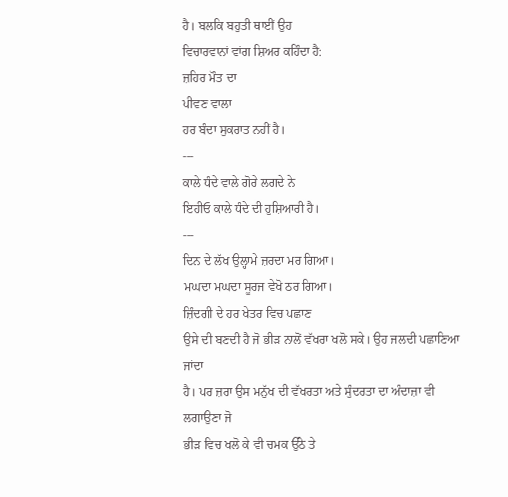ਹੈ। ਬਲਕਿ ਬਹੁਤੀ ਥਾਈਂ ਉਹ
ਵਿਚਾਰਵਾਨਾਂ ਵਾਂਗ ਸ਼ਿਅਰ ਕਹਿੰਦਾ ਹੈ:
ਜ਼ਹਿਰ ਮੌਤ ਦਾ
ਪੀਵਣ ਵਾਲਾ
ਹਰ ਬੰਦਾ ਸੁਕਰਾਤ ਨਹੀਂ ਹੈ।
---
ਕਾਲੇ ਧੰਦੇ ਵਾਲੇ ਗੋਰੇ ਲਗਦੇ ਨੇ
ਇਹੀਓ ਕਾਲੇ ਧੰਦੇ ਦੀ ਹੁਸ਼ਿਆਰੀ ਹੈ।
---
ਦਿਨ ਦੇ ਲੱਖ ਉਲ੍ਹਾਮੇ ਜ਼ਰਦਾ ਮਰ ਗਿਆ।
ਮਘਦਾ ਮਘਦਾ ਸੂਰਜ ਵੇਖੋ ਠਰ ਗਿਆ।
ਜ਼ਿੰਦਗੀ ਦੇ ਹਰ ਖੇਤਰ ਵਿਚ ਪਛਾਣ
ਉਸੇ ਦੀ ਬਣਦੀ ਹੈ ਜੋ ਭੀੜ ਨਾਲੋਂ ਵੱਖਰਾ ਖਲੋ ਸਕੇ। ਉਹ ਜਲਦੀ ਪਛਾਣਿਆ ਜਾਂਦਾ
ਹੈ। ਪਰ ਜ਼ਰਾ ਉਸ ਮਨੁੱਖ ਦੀ ਵੱਖਰਤਾ ਅਤੇ ਸੁੰਦਰਤਾ ਦਾ ਅੰਦਾਜ਼ਾ ਵੀ ਲਗਾਉਣਾ ਜੋ
ਭੀੜ ਵਿਚ ਖਲੋ ਕੇ ਵੀ ਚਮਕ ਉੱਠੇ ਤੇ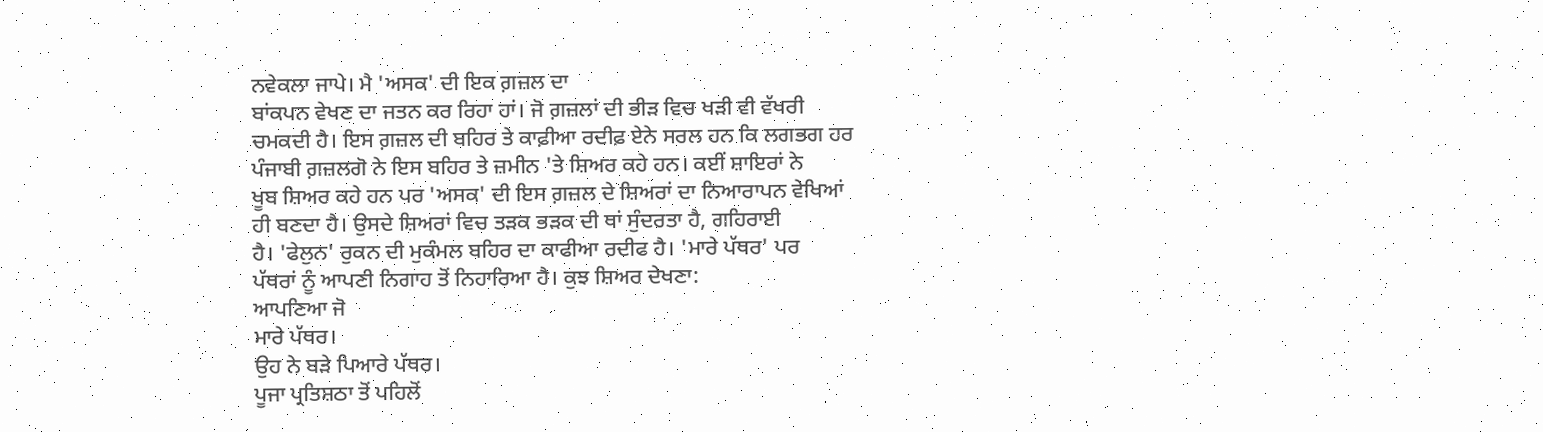ਨਵੇਕਲਾ ਜਾਪੇ। ਮੈ 'ਅਸਕ' ਦੀ ਇਕ ਗ਼ਜ਼ਲ ਦਾ
ਬਾਂਕਪਨ ਵੇਖਣ ਦਾ ਜਤਨ ਕਰ ਰਿਹਾ ਹਾਂ। ਜੋ ਗ਼ਜ਼ਲਾਂ ਦੀ ਭੀੜ ਵਿਚ ਖੜੀ ਵੀ ਵੱਖਰੀ
ਚਮਕਦੀ ਹੈ। ਇਸ ਗ਼ਜ਼ਲ ਦੀ ਬਹਿਰ ਤੇ ਕਾਫ਼ੀਆ ਰਦੀਫ਼ ਏਨੇ ਸਰਲ ਹਨ ਕਿ ਲਗਭਗ ਹਰ
ਪੰਜਾਬੀ ਗ਼ਜ਼ਲਗੋ ਨੇ ਇਸ ਬਹਿਰ ਤੇ ਜ਼ਮੀਨ 'ਤੇ ਸ਼ਿਅਰ ਕਹੇ ਹਨ। ਕਈਂ ਸ਼ਾਇਰਾਂ ਨੇ
ਖੂਬ ਸ਼ਿਅਰ ਕਹੇ ਹਨ ਪਰ 'ਅਸਕ' ਦੀ ਇਸ ਗ਼ਜ਼ਲ ਦੇ ਸ਼ਿਅਰਾਂ ਦਾ ਨਿਆਰਾਪਨ ਵੇਖਿਆਂ
ਹੀ ਬਣਦਾ ਹੈ। ਉਸਦੇ ਸ਼ਿਅਰਾਂ ਵਿਚ ਤੜਕ ਭੜਕ ਦੀ ਥਾਂ ਸੁੰਦਰਤਾ ਹੈ, ਗਹਿਰਾਈ
ਹੈ। 'ਫੇਲੁਨ' ਰੁਕਨ ਦੀ ਮੁਕੰਮਲ ਬਹਿਰ ਦਾ ਕਾਫੀਆ ਰਦੀਫ ਹੈ। 'ਮਾਰੇ ਪੱਥਰ' ਪਰ
ਪੱਥਰਾਂ ਨੂੰ ਆਪਣੀ ਨਿਗਾਹ ਤੋਂ ਨਿਹਾਰਿਆ ਹੈ। ਕੁਝ ਸ਼ਿਅਰ ਦੇਖਣਾ:
ਆਪਣਿਆ ਜੋ
ਮਾਰੇ ਪੱਥਰ।
ਉਹ ਨੇ ਬੜੇ ਪਿਆਰੇ ਪੱਥਰ।
ਪੂਜਾ ਪ੍ਰਤਿਸ਼ਠਾ ਤੋਂ ਪਹਿਲੋਂ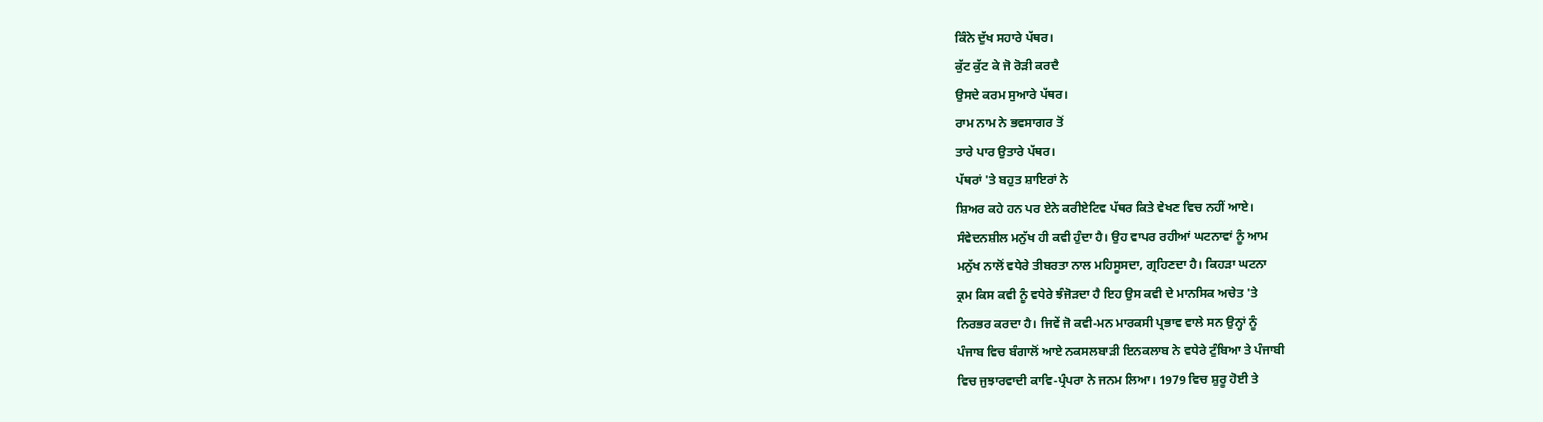ਕਿੰਨੇ ਦੁੱਖ ਸਹਾਰੇ ਪੱਥਰ।
ਕੁੱਟ ਕੁੱਟ ਕੇ ਜੋ ਰੋੜੀ ਕਰਦੈ
ਉਸਦੇ ਕਰਮ ਸੁਆਰੇ ਪੱਥਰ।
ਰਾਮ ਨਾਮ ਨੇ ਭਵਸਾਗਰ ਤੋਂ
ਤਾਰੇ ਪਾਰ ਉਤਾਰੇ ਪੱਥਰ।
ਪੱਥਰਾਂ 'ਤੇ ਬਹੁਤ ਸ਼ਾਇਰਾਂ ਨੇ
ਸ਼ਿਅਰ ਕਹੇ ਹਨ ਪਰ ਏਨੇ ਕਰੀਏਟਿਵ ਪੱਥਰ ਕਿਤੇ ਵੇਖਣ ਵਿਚ ਨਹੀਂ ਆਏ।
ਸੰਵੇਦਨਸ਼ੀਲ ਮਨੁੱਖ ਹੀ ਕਵੀ ਹੁੰਦਾ ਹੈ। ਉਹ ਵਾਪਰ ਰਹੀਆਂ ਘਟਨਾਵਾਂ ਨੂੰ ਆਮ
ਮਨੁੱਖ ਨਾਲੋਂ ਵਧੇਰੇ ਤੀਬਰਤਾ ਨਾਲ ਮਹਿਸੂਸਦਾ, ਗ੍ਰਹਿਣਦਾ ਹੈ। ਕਿਹੜਾ ਘਟਨਾ
ਕ੍ਰਮ ਕਿਸ ਕਵੀ ਨੂੰ ਵਧੇਰੇ ਝੰਜੋੜਦਾ ਹੈ ਇਹ ਉਸ ਕਵੀ ਦੇ ਮਾਨਸਿਕ ਅਚੇਤ 'ਤੇ
ਨਿਰਭਰ ਕਰਦਾ ਹੈ। ਜਿਵੇਂ ਜੋ ਕਵੀ-ਮਨ ਮਾਰਕਸੀ ਪ੍ਰਭਾਵ ਵਾਲੇ ਸਨ ਉਨ੍ਹਾਂ ਨੂੰ
ਪੰਜਾਬ ਵਿਚ ਬੰਗਾਲੋਂ ਆਏ ਨਕਸਲਬਾੜੀ ਇਨਕਲਾਬ ਨੇ ਵਧੇਰੇ ਟੁੰਬਿਆ ਤੇ ਪੰਜਾਬੀ
ਵਿਚ ਜੁਝਾਰਵਾਦੀ ਕਾਵਿ-ਪ੍ਰੰਪਰਾ ਨੇ ਜਨਮ ਲਿਆ। 1979 ਵਿਚ ਸ਼ੁਰੂ ਹੋਈ ਤੇ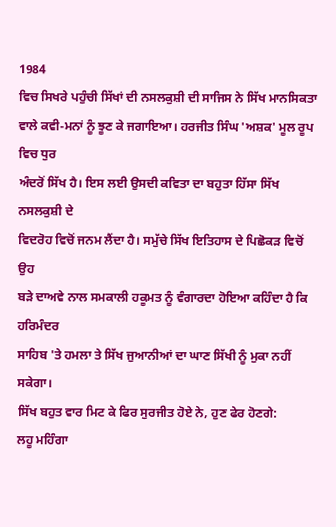1984
ਵਿਚ ਸਿਖਰੇ ਪਹੁੰਚੀ ਸਿੱਖਾਂ ਦੀ ਨਸਲਕੁਸ਼ੀ ਦੀ ਸਾਜਿਸ ਨੇ ਸਿੱਖ ਮਾਨਸਿਕਤਾ
ਵਾਲੇ ਕਵੀ-ਮਨਾਂ ਨੂੰ ਝੂਣ ਕੇ ਜਗਾਇਆ। ਹਰਜੀਤ ਸਿੰਘ 'ਅਸ਼ਕ' ਮੂਲ ਰੂਪ ਵਿਚ ਧੁਰ
ਅੰਦਰੋਂ ਸਿੱਖ ਹੈ। ਇਸ ਲਈ ਉਸਦੀ ਕਵਿਤਾ ਦਾ ਬਹੁਤਾ ਹਿੱਸਾ ਸਿੱਖ ਨਸਲਕੁਸ਼ੀ ਦੇ
ਵਿਦਰੋਹ ਵਿਚੋਂ ਜਨਮ ਲੈਂਦਾ ਹੈ। ਸਮੁੱਚੇ ਸਿੱਖ ਇਤਿਹਾਸ ਦੇ ਪਿਛੋਕੜ ਵਿਚੋਂ ਉਹ
ਬੜੇ ਦਾਅਵੇ ਨਾਲ ਸਮਕਾਲੀ ਹਕੂਮਤ ਨੂੰ ਵੰਗਾਰਦਾ ਹੋਇਆ ਕਹਿੰਦਾ ਹੈ ਕਿ ਹਰਿਮੰਦਰ
ਸਾਹਿਬ 'ਤੇ ਹਮਲਾ ਤੇ ਸਿੱਖ ਜੁਆਨੀਆਂ ਦਾ ਘਾਣ ਸਿੱਖੀ ਨੂੰ ਮੁਕਾ ਨਹੀਂ ਸਕੇਗਾ।
ਸਿੱਖ ਬਹੁਤ ਵਾਰ ਮਿਟ ਕੇ ਫਿਰ ਸੁਰਜੀਤ ਹੋਏ ਨੇ, ਹੁਣ ਫੇਰ ਹੋਣਗੇ:
ਲਹੂ ਮਹਿੰਗਾ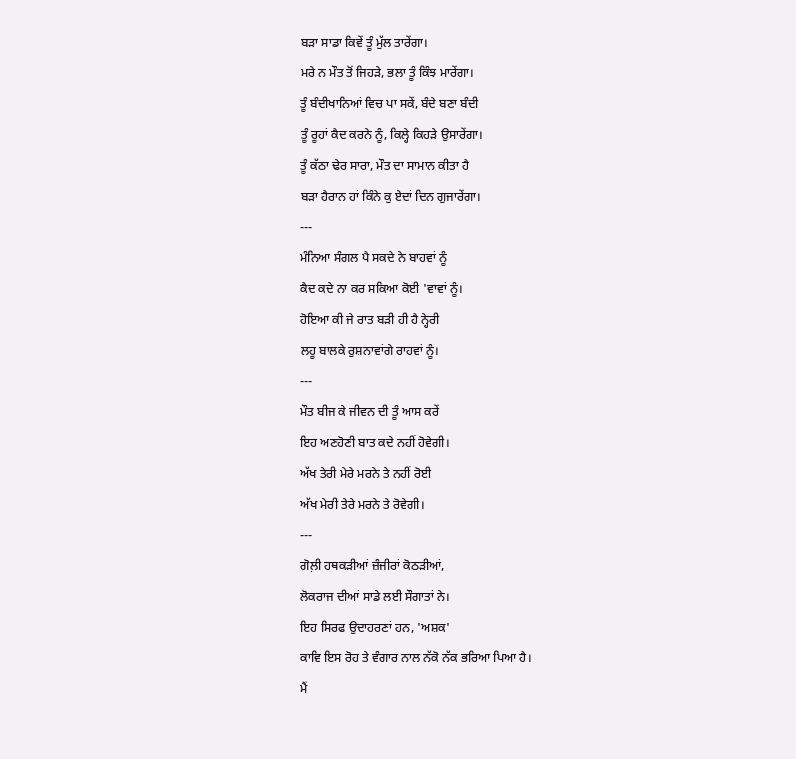ਬੜਾ ਸਾਡਾ ਕਿਵੇਂ ਤੂੰ ਮੁੱਲ ਤਾਰੇਂਗਾ।
ਮਰੇ ਨ ਮੌਤ ਤੋਂ ਜਿਹੜੇ, ਭਲਾ ਤੂੰ ਕਿੰਝ ਮਾਰੇਂਗਾ।
ਤੂੰ ਬੰਦੀਖਾਨਿਆਂ ਵਿਚ ਪਾ ਸਕੇਂ, ਬੰਦੇ ਬਣਾ ਬੰਦੀ
ਤੂੰ ਰੂਹਾਂ ਕੈਦ ਕਰਨੇ ਨੂੰ, ਕਿਲ੍ਹੇ ਕਿਹੜੇ ਉਸਾਰੇਂਗਾ।
ਤੂੰ ਕੱਠਾ ਢੇਰ ਸਾਰਾ, ਮੌਤ ਦਾ ਸਾਮਾਨ ਕੀਤਾ ਹੈ
ਬੜਾ ਹੈਰਾਨ ਹਾਂ ਕਿੰਨੇ ਕੁ ਏਦਾਂ ਦਿਨ ਗੁਜਾਰੇਂਗਾ।
---
ਮੰਨਿਆ ਸੰਗਲ ਪੈ ਸਕਦੇ ਨੇ ਬਾਹਵਾਂ ਨੂੰ
ਕੈਦ ਕਦੇ ਨਾ ਕਰ ਸਕਿਆ ਕੋਈ 'ਵਾਵਾਂ ਨੂੰ।
ਹੋਇਆ ਕੀ ਜੇ ਰਾਤ ਬੜੀ ਹੀ ਹੈ ਨ੍ਹੇਰੀ
ਲਹੂ ਬਾਲਕੇ ਰੁਸ਼ਨਾਵਾਂਗੇ ਰਾਹਵਾਂ ਨੂੰ।
---
ਮੌਤ ਬੀਜ ਕੇ ਜੀਵਨ ਦੀ ਤੂੰ ਆਸ ਕਰੇਂ
ਇਹ ਅਣਹੋਣੀ ਬਾਤ ਕਦੇ ਨਹੀਂ ਹੋਵੇਗੀ।
ਅੱਖ ਤੇਰੀ ਮੇਰੇ ਮਰਨੇ ਤੇ ਨਹੀਂ ਰੋਈ
ਅੱਖ ਮੇਰੀ ਤੇਰੇ ਮਰਨੇ ਤੇ ਰੋਵੇਗੀ।
---
ਗੋਲ਼ੀ ਹਥਕੜੀਆਂ ਜ਼ੰਜੀਰਾਂ ਕੋਠੜੀਆਂ,
ਲੋਕਰਾਜ ਦੀਆਂ ਸਾਡੇ ਲਈ ਸੌਗਾਤਾਂ ਨੇ।
ਇਹ ਸਿਰਫ ਉਦਾਹਰਣਾਂ ਹਨ, 'ਅਸ਼ਕ'
ਕਾਵਿ ਇਸ ਰੋਹ ਤੇ ਵੰਗਾਰ ਨਾਲ ਨੱਕੋ ਨੱਕ ਭਰਿਆ ਪਿਆ ਹੈ।
ਮੈਂ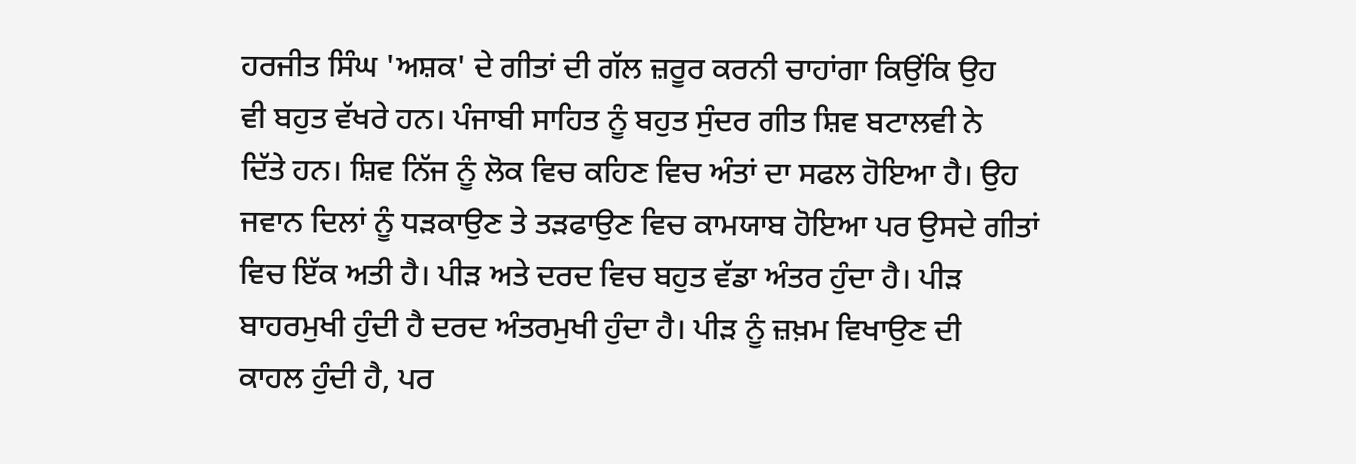ਹਰਜੀਤ ਸਿੰਘ 'ਅਸ਼ਕ' ਦੇ ਗੀਤਾਂ ਦੀ ਗੱਲ ਜ਼ਰੂਰ ਕਰਨੀ ਚਾਹਾਂਗਾ ਕਿਉਂਕਿ ਉਹ
ਵੀ ਬਹੁਤ ਵੱਖਰੇ ਹਨ। ਪੰਜਾਬੀ ਸਾਹਿਤ ਨੂੰ ਬਹੁਤ ਸੁੰਦਰ ਗੀਤ ਸ਼ਿਵ ਬਟਾਲਵੀ ਨੇ
ਦਿੱਤੇ ਹਨ। ਸ਼ਿਵ ਨਿੱਜ ਨੂੰ ਲੋਕ ਵਿਚ ਕਹਿਣ ਵਿਚ ਅੰਤਾਂ ਦਾ ਸਫਲ ਹੋਇਆ ਹੈ। ਉਹ
ਜਵਾਨ ਦਿਲਾਂ ਨੂੰ ਧੜਕਾਉਣ ਤੇ ਤੜਫਾਉਣ ਵਿਚ ਕਾਮਯਾਬ ਹੋਇਆ ਪਰ ਉਸਦੇ ਗੀਤਾਂ
ਵਿਚ ਇੱਕ ਅਤੀ ਹੈ। ਪੀੜ ਅਤੇ ਦਰਦ ਵਿਚ ਬਹੁਤ ਵੱਡਾ ਅੰਤਰ ਹੁੰਦਾ ਹੈ। ਪੀੜ
ਬਾਹਰਮੁਖੀ ਹੁੰਦੀ ਹੈ ਦਰਦ ਅੰਤਰਮੁਖੀ ਹੁੰਦਾ ਹੈ। ਪੀੜ ਨੂੰ ਜ਼ਖ਼ਮ ਵਿਖਾਉਣ ਦੀ
ਕਾਹਲ ਹੁੰਦੀ ਹੈ, ਪਰ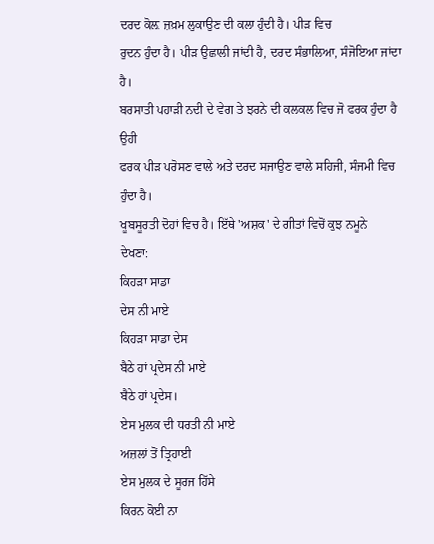ਦਰਦ ਕੋਲ਼ ਜ਼ਖ਼ਮ ਲੁਕਾਉਣ ਦੀ ਕਲਾ ਹੁੰਦੀ ਹੈ। ਪੀੜ ਵਿਚ
ਰੁਦਨ ਹੁੰਦਾ ਹੈ। ਪੀੜ ਉਛਾਲੀ ਜਾਂਦੀ ਹੈ, ਦਰਦ ਸੰਭਾਲਿਆ, ਸੰਜੋਇਆ ਜਾਂਦਾ ਹੈ।
ਬਰਸਾਤੀ ਪਹਾੜੀ ਨਦੀ ਦੇ ਵੇਗ ਤੇ ਝਰਨੇ ਦੀ ਕਲਕਲ ਵਿਚ ਜੋ ਫਰਕ ਹੁੰਦਾ ਹੈ ਉਹੀ
ਫਰਕ ਪੀੜ ਪਰੋਸਣ ਵਾਲੇ ਅਤੇ ਦਰਦ ਸਜਾਉਣ ਵਾਲੇ ਸਹਿਜੀ, ਸੰਜਮੀ ਵਿਚ ਹੁੰਦਾ ਹੈ।
ਖੂਬਸੂਰਤੀ ਦੋਹਾਂ ਵਿਚ ਹੈ। ਇੱਥੇ 'ਅਸ਼ਕ' ਦੇ ਗੀਤਾਂ ਵਿਚੋਂ ਕੁਝ ਨਮੂਨੇ
ਦੇਖਣਾ:
ਕਿਹੜਾ ਸਾਡਾ
ਦੇਸ ਨੀ ਮਾਏ
ਕਿਹੜਾ ਸਾਡਾ ਦੇਸ
ਬੈਠੇ ਹਾਂ ਪ੍ਰਦੇਸ ਨੀ ਮਾਏ
ਬੈਠੇ ਹਾਂ ਪ੍ਰਦੇਸ।
ਏਸ ਮੁਲਕ ਦੀ ਧਰਤੀ ਨੀ ਮਾਏ
ਅਜ਼ਲਾਂ ਤੋਂ ਤ੍ਰਿਹਾਈ
ਏਸ ਮੁਲਕ ਦੇ ਸੂਰਜ ਹਿੱਸੇ
ਕਿਰਨ ਕੋਈ ਨਾ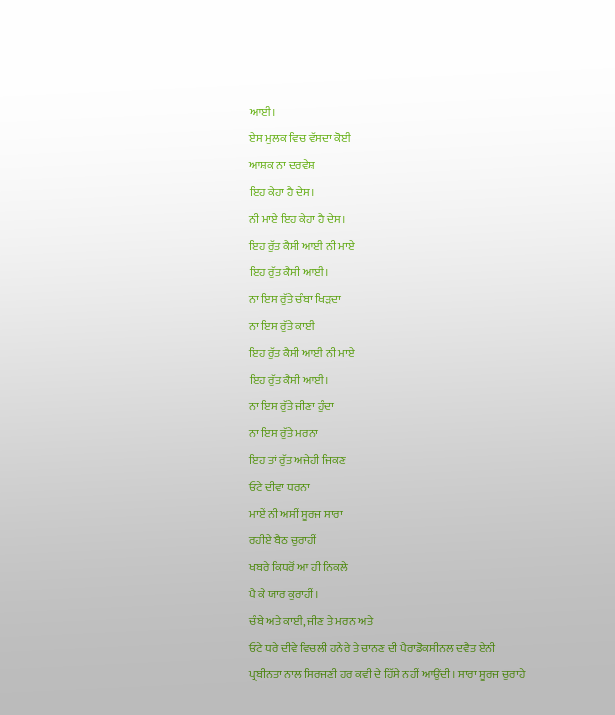ਆਈ।
ਏਸ ਮੁਲਕ ਵਿਚ ਵੱਸਦਾ ਕੋਈ
ਆਸ਼ਕ ਨਾ ਦਰਵੇਸ਼
ਇਹ ਕੇਹਾ ਹੈ ਦੇਸ।
ਨੀ ਮਾਏ ਇਹ ਕੇਹਾ ਹੈ ਦੇਸ।
ਇਹ ਰੁੱਤ ਕੈਸੀ ਆਈ ਨੀ ਮਾਏ
ਇਹ ਰੁੱਤ ਕੈਸੀ ਆਈ।
ਨਾ ਇਸ ਰੁੱਤੇ ਚੰਬਾ ਖਿੜਦਾ
ਨਾ ਇਸ ਰੁੱਤੇ ਕਾਈ
ਇਹ ਰੁੱਤ ਕੈਸੀ ਆਈ ਨੀ ਮਾਏ
ਇਹ ਰੁੱਤ ਕੈਸੀ ਆਈ।
ਨਾ ਇਸ ਰੁੱਤੇ ਜੀਣਾ ਹੁੰਦਾ
ਨਾ ਇਸ ਰੁੱਤੇ ਮਰਨਾ
ਇਹ ਤਾਂ ਰੁੱਤ ਅਜੇਹੀ ਜਿਕਣ
ਓਟੇ ਦੀਵਾ ਧਰਨਾ
ਮਾਏਂ ਨੀ ਅਸੀਂ ਸੂਰਜ ਸਾਰਾ
ਰਹੀਏ ਬੈਠ ਚੁਰਾਹੀਂ
ਖਬਰੇ ਕਿਧਰੋਂ ਆ ਹੀ ਨਿਕਲੇ
ਪੈ ਕੇ ਯਾਰ ਕੁਰਾਹੀਂ।
ਚੰਬੇ ਅਤੇ ਕਾਈ, ਜੀਣ ਤੇ ਮਰਨ ਅਤੇ
ਓਟੇ ਧਰੇ ਦੀਵੇ ਵਿਚਲੀ ਹਨੇਰੇ ਤੇ ਚਾਨਣ ਦੀ ਪੈਰਾਡੋਕਸੀਨਲ ਦਵੈਤ ਏਨੀ
ਪ੍ਰਬੀਨਤਾ ਨਾਲ ਸਿਰਜਣੀ ਹਰ ਕਵੀ ਦੇ ਹਿੱਸੇ ਨਹੀਂ ਆਉਂਦੀ। ਸਾਰਾ ਸੂਰਜ ਚੁਰਾਹੇ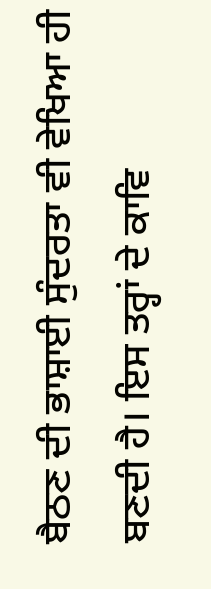ਬੈਠਣ ਦੀ ਭਾਸ਼ਾਈ ਸੁੰਦਰਤਾ ਵੀ ਵੇਖਿਆ ਹੀ ਬਣਦੀ ਹੈ। ਇਸ ਤਰ੍ਹਾਂ ਦੇ ਕਾਵਿ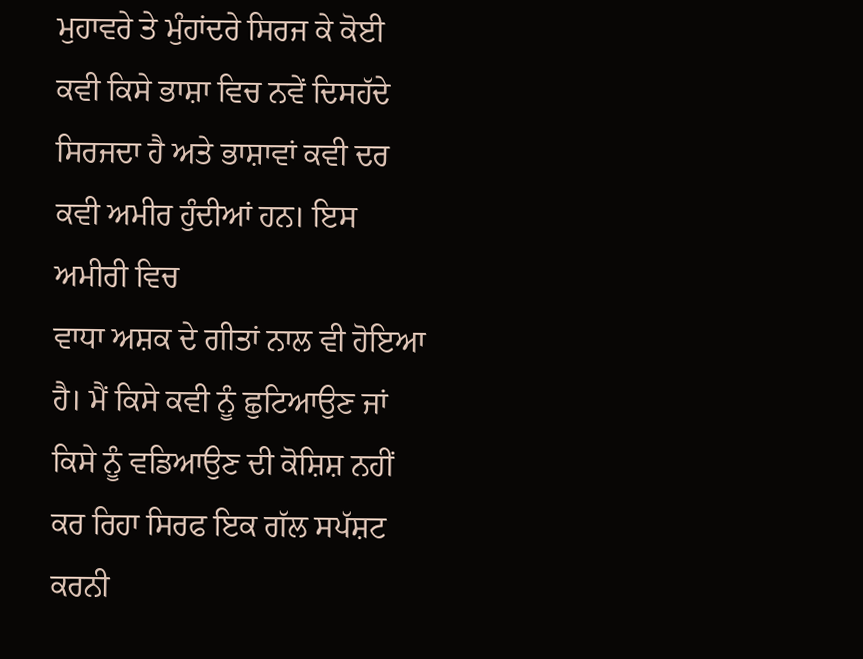ਮੁਹਾਵਰੇ ਤੇ ਮੁੰਹਾਂਦਰੇ ਸਿਰਜ ਕੇ ਕੋਈ ਕਵੀ ਕਿਸੇ ਭਾਸ਼ਾ ਵਿਚ ਨਵੇਂ ਦਿਸਹੱਦੇ
ਸਿਰਜਦਾ ਹੈ ਅਤੇ ਭਾਸ਼ਾਵਾਂ ਕਵੀ ਦਰ ਕਵੀ ਅਮੀਰ ਹੁੰਦੀਆਂ ਹਨ। ਇਸ ਅਮੀਰੀ ਵਿਚ
ਵਾਧਾ ਅਸ਼ਕ ਦੇ ਗੀਤਾਂ ਨਾਲ ਵੀ ਹੋਇਆ ਹੈ। ਮੈਂ ਕਿਸੇ ਕਵੀ ਨੂੰ ਛੁਟਿਆਉਣ ਜਾਂ
ਕਿਸੇ ਨੂੰ ਵਡਿਆਉਣ ਦੀ ਕੋਸ਼ਿਸ਼ ਨਹੀਂ ਕਰ ਰਿਹਾ ਸਿਰਫ ਇਕ ਗੱਲ ਸਪੱਸ਼ਟ ਕਰਨੀ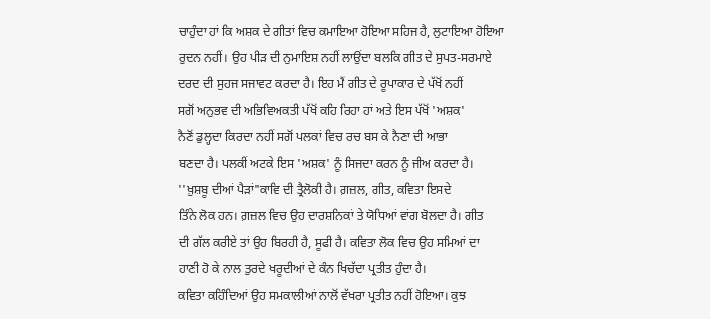ਚਾਹੁੰਦਾ ਹਾਂ ਕਿ ਅਸ਼ਕ ਦੇ ਗੀਤਾਂ ਵਿਚ ਕਮਾਇਆ ਹੋਇਆ ਸਹਿਜ ਹੈ, ਲੁਟਾਇਆ ਹੋਇਆ
ਰੁਦਨ ਨਹੀਂ। ਉਹ ਪੀੜ ਦੀ ਨੁਮਾਇਸ਼ ਨਹੀਂ ਲਾਉਂਦਾ ਬਲਕਿ ਗੀਤ ਦੇ ਸੁਪਤ-ਸਰਮਾਏ
ਦਰਦ ਦੀ ਸੁਹਜ ਸਜਾਵਟ ਕਰਦਾ ਹੈ। ਇਹ ਮੈਂ ਗੀਤ ਦੇ ਰੂਪਾਕਾਰ ਦੇ ਪੱਖੋਂ ਨਹੀਂ
ਸਗੋਂ ਅਨੁਭਵ ਦੀ ਅਭਿਵਿਅਕਤੀ ਪੱਖੋਂ ਕਹਿ ਰਿਹਾ ਹਾਂ ਅਤੇ ਇਸ ਪੱਖੋਂ 'ਅਸ਼ਕ'
ਨੈਣੋਂ ਡੁਲ੍ਹਦਾ ਕਿਰਦਾ ਨਹੀਂ ਸਗੋਂ ਪਲਕਾਂ ਵਿਚ ਰਚ ਬਸ ਕੇ ਨੈਣਾ ਦੀ ਆਭਾ
ਬਣਦਾ ਹੈ। ਪਲਕੀਂ ਅਟਕੇ ਇਸ 'ਅਸ਼ਕ' ਨੂੰ ਸਿਜਦਾ ਕਰਨ ਨੂੰ ਜੀਅ ਕਰਦਾ ਹੈ।
''ਖ਼ੁਸ਼ਬੂ ਦੀਆਂ ਪੈੜਾਂ"ਕਾਵਿ ਦੀ ਤ੍ਰੈਲੋਕੀ ਹੈ। ਗ਼ਜ਼ਲ, ਗੀਤ, ਕਵਿਤਾ ਇਸਦੇ
ਤਿੰਨੇ ਲੋਕ ਹਨ। ਗ਼ਜ਼ਲ ਵਿਚ ਉਹ ਦਾਰਸ਼ਨਿਕਾਂ ਤੇ ਯੋਧਿਆਂ ਵਾਂਗ ਬੋਲਦਾ ਹੈ। ਗੀਤ
ਦੀ ਗੱਲ ਕਰੀਏ ਤਾਂ ਉਹ ਬਿਰਹੀ ਹੈ, ਸੂਫੀ ਹੈ। ਕਵਿਤਾ ਲੋਕ ਵਿਚ ਉਹ ਸਮਿਆਂ ਦਾ
ਹਾਣੀ ਹੋ ਕੇ ਨਾਲ ਤੁਰਦੇ ਖਰੂਦੀਆਂ ਦੇ ਕੰਨ ਖਿਚੱਦਾ ਪ੍ਰਤੀਤ ਹੁੰਦਾ ਹੈ।
ਕਵਿਤਾ ਕਹਿੰਦਿਆਂ ਉਹ ਸਮਕਾਲੀਆਂ ਨਾਲੋਂ ਵੱਖਰਾ ਪ੍ਰਤੀਤ ਨਹੀਂ ਹੋਇਆ। ਕੁਝ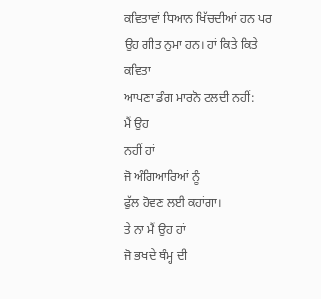ਕਵਿਤਾਵਾਂ ਧਿਆਨ ਖਿੱਚਦੀਆਂ ਹਨ ਪਰ ਉਹ ਗੀਤ ਨੁਮਾ ਹਨ। ਹਾਂ ਕਿਤੇ ਕਿਤੇ ਕਵਿਤਾ
ਆਪਣਾ ਡੰਗ ਮਾਰਨੋ ਟਲਦੀ ਨਹੀਂ:
ਮੈਂ ਉਹ
ਨਹੀਂ ਹਾਂ
ਜੋ ਅੰਗਿਆਰਿਆਂ ਨੂੰ
ਫੁੱਲ ਹੋਵਣ ਲਈ ਕਹਾਂਗਾ।
ਤੇ ਨਾ ਮੈਂ ਉਹ ਹਾਂ
ਜੋ ਭਖਦੇ ਥੰਮ੍ਹ ਦੀ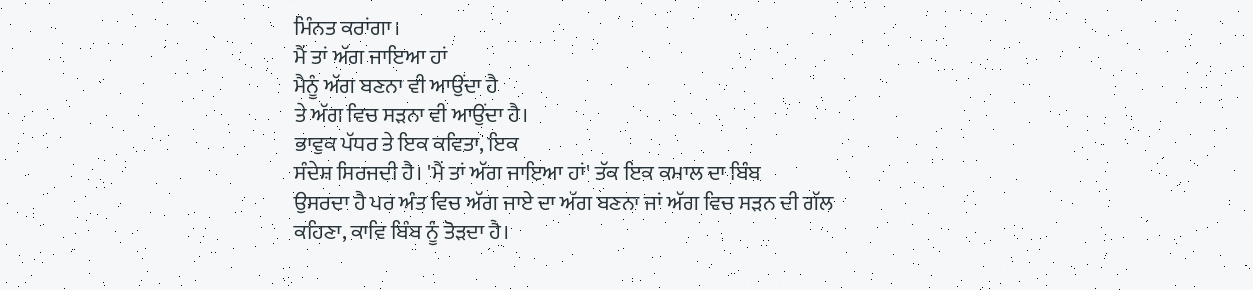ਮਿੰਨਤ ਕਰਾਂਗਾ।
ਮੈਂ ਤਾਂ ਅੱਗ ਜਾਇਆ ਹਾਂ
ਮੈਨੂੰ ਅੱਗ ਬਣਨਾ ਵੀ ਆਉਂਦਾ ਹੈ
ਤੇ ਅੱਗ ਵਿਚ ਸੜਨਾ ਵੀ ਆਉਂਦਾ ਹੈ।
ਭਾਵੁਕ ਪੱਧਰ ਤੇ ਇਕ ਕਵਿਤਾ, ਇਕ
ਸੰਦੇਸ਼ ਸਿਰਜਦੀ ਹੈ। 'ਮੈਂ ਤਾਂ ਅੱਗ ਜਾਇਆ ਹਾਂ' ਤੱਕ ਇਕ ਕਮਾਲ ਦਾ ਬਿੰਬ
ਉਸਰਦਾ ਹੈ ਪਰ ਅੰਤ ਵਿਚ ਅੱਗ ਜਾਏ ਦਾ ਅੱਗ ਬਣਨਾ ਜਾਂ ਅੱਗ ਵਿਚ ਸੜਨ ਦੀ ਗੱਲ
ਕਹਿਣਾ, ਕਾਵਿ ਬਿੰਬ ਨੂੰ ਤੋੜਦਾ ਹੈ।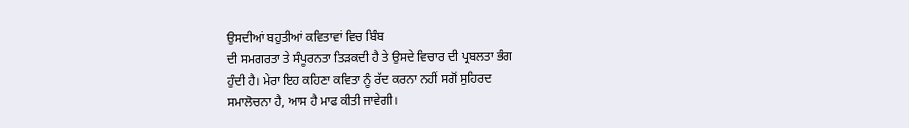ਉਸਦੀਆਂ ਬਹੁਤੀਆਂ ਕਵਿਤਾਵਾਂ ਵਿਚ ਬਿੰਬ
ਦੀ ਸਮਗਰਤਾ ਤੇ ਸੰਪੂਰਨਤਾ ਤਿੜਕਦੀ ਹੈ ਤੇ ਉਸਦੇ ਵਿਚਾਰ ਦੀ ਪ੍ਰਬਲਤਾ ਭੰਗ
ਹੁੰਦੀ ਹੈ। ਮੇਰਾ ਇਹ ਕਹਿਣਾ ਕਵਿਤਾ ਨੂੰ ਰੱਦ ਕਰਨਾ ਨਹੀਂ ਸਗੋਂ ਸੁਹਿਰਦ
ਸਮਾਲੋਚਨਾ ਹੈ, ਆਸ ਹੈ ਮਾਫ ਕੀਤੀ ਜਾਵੇਗੀ।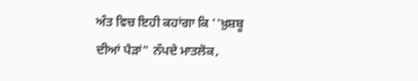ਅੰਤ ਵਿਚ ਇਹੀ ਕਹਾਂਗਾ ਕਿ ''ਖ਼ੁਸ਼ਬੂ
ਦੀਆਂ ਪੈੜਾਂ" ਨੱਪਦੇ ਮਾਤਲੋਕ,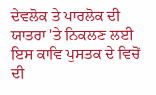ਦੇਵਲੋਕ ਤੇ ਪਾਰਲੋਕ ਦੀ ਯਾਤਰਾ 'ਤੇ ਨਿਕਲਣ ਲਈ
ਇਸ ਕਾਵਿ ਪੁਸਤਕ ਦੇ ਵਿਚੋਂ ਦੀ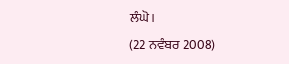ਲੰਘੋ।
(22 ਨਵੰਬਰ 2008)